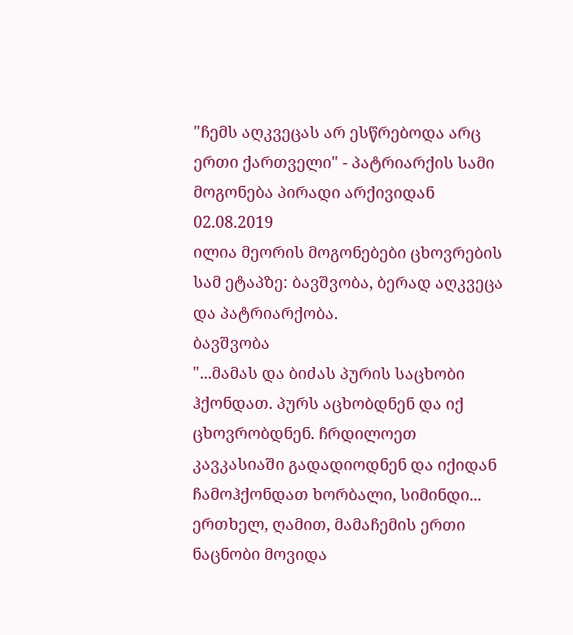"ჩემს აღკვეცას არ ესწრებოდა არც ერთი ქართველი" - პატრიარქის სამი მოგონება პირადი არქივიდან
02.08.2019
ილია მეორის მოგონებები ცხოვრების სამ ეტაპზე: ბავშვობა, ბერად აღკვეცა
და პატრიარქობა.
ბავშვობა
"...მამას და ბიძას პურის საცხობი ჰქონდათ. პურს აცხობდნენ და იქ ცხოვრობდნენ. ჩრდილოეთ კავკასიაში გადადიოდნენ და იქიდან ჩამოჰქონდათ ხორბალი, სიმინდი... ერთხელ, ღამით, მამაჩემის ერთი ნაცნობი მოვიდა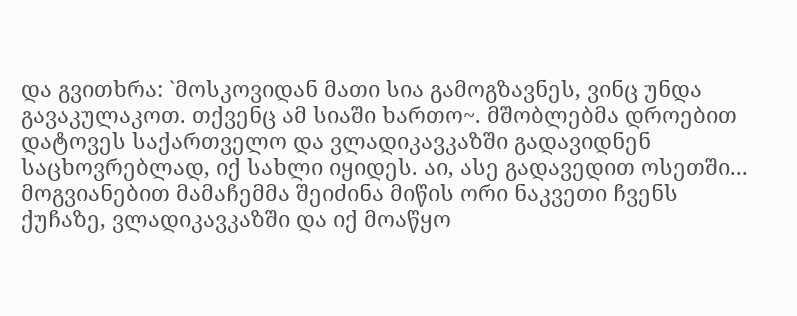და გვითხრა: `მოსკოვიდან მათი სია გამოგზავნეს, ვინც უნდა გავაკულაკოთ. თქვენც ამ სიაში ხართო~. მშობლებმა დროებით დატოვეს საქართველო და ვლადიკავკაზში გადავიდნენ საცხოვრებლად, იქ სახლი იყიდეს. აი, ასე გადავედით ოსეთში...
მოგვიანებით მამაჩემმა შეიძინა მიწის ორი ნაკვეთი ჩვენს ქუჩაზე, ვლადიკავკაზში და იქ მოაწყო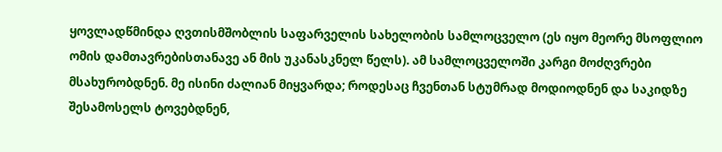ყოვლადწმინდა ღვთისმშობლის საფარველის სახელობის სამლოცველო (ეს იყო მეორე მსოფლიო ომის დამთავრებისთანავე ან მის უკანასკნელ წელს). ამ სამლოცველოში კარგი მოძღვრები მსახურობდნენ. მე ისინი ძალიან მიყვარდა; როდესაც ჩვენთან სტუმრად მოდიოდნენ და საკიდზე შესამოსელს ტოვებდნენ,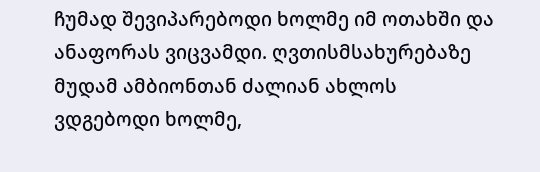ჩუმად შევიპარებოდი ხოლმე იმ ოთახში და ანაფორას ვიცვამდი. ღვთისმსახურებაზე მუდამ ამბიონთან ძალიან ახლოს ვდგებოდი ხოლმე,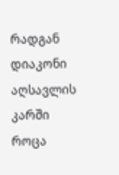რადგან დიაკონი აღსავლის კარში როცა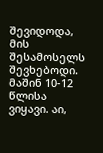შევიდოდა, მის შესამოსელს შევხებოდი. მაშინ 10-12 წლისა ვიყავი. აი,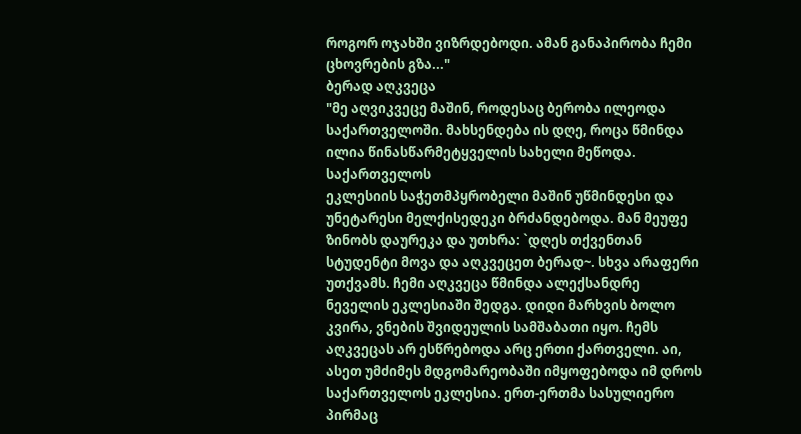როგორ ოჯახში ვიზრდებოდი. ამან განაპირობა ჩემი ცხოვრების გზა..."
ბერად აღკვეცა
"მე აღვიკვეცე მაშინ, როდესაც ბერობა ილეოდა საქართველოში. მახსენდება ის დღე, როცა წმინდა ილია წინასწარმეტყველის სახელი მეწოდა. საქართველოს
ეკლესიის საჭეთმპყრობელი მაშინ უწმინდესი და უნეტარესი მელქისედეკი ბრძანდებოდა. მან მეუფე ზინობს დაურეკა და უთხრა: `დღეს თქვენთან სტუდენტი მოვა და აღკვეცეთ ბერად~. სხვა არაფერი უთქვამს. ჩემი აღკვეცა წმინდა ალექსანდრე ნეველის ეკლესიაში შედგა. დიდი მარხვის ბოლო კვირა, ვნების შვიდეულის სამშაბათი იყო. ჩემს აღკვეცას არ ესწრებოდა არც ერთი ქართველი. აი, ასეთ უმძიმეს მდგომარეობაში იმყოფებოდა იმ დროს საქართველოს ეკლესია. ერთ-ერთმა სასულიერო პირმაც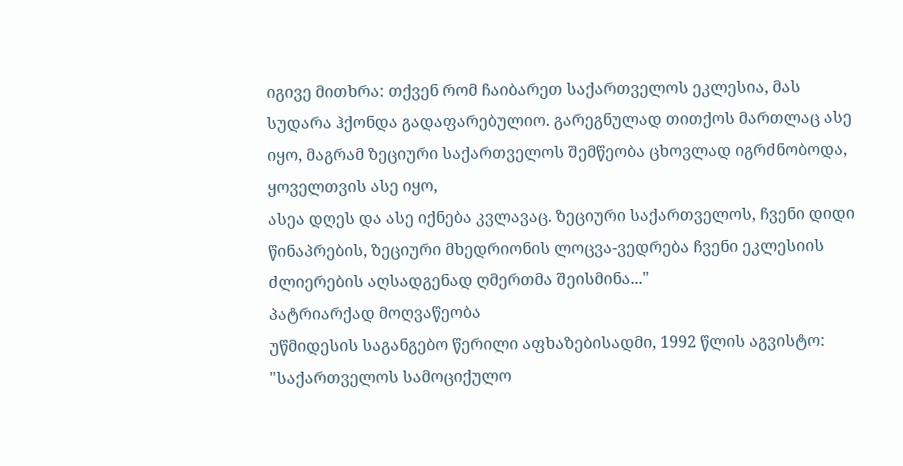იგივე მითხრა: თქვენ რომ ჩაიბარეთ საქართველოს ეკლესია, მას სუდარა ჰქონდა გადაფარებულიო. გარეგნულად თითქოს მართლაც ასე იყო, მაგრამ ზეციური საქართველოს შემწეობა ცხოვლად იგრძნობოდა, ყოველთვის ასე იყო,
ასეა დღეს და ასე იქნება კვლავაც. ზეციური საქართველოს, ჩვენი დიდი წინაპრების, ზეციური მხედრიონის ლოცვა-ვედრება ჩვენი ეკლესიის ძლიერების აღსადგენად ღმერთმა შეისმინა..."
პატრიარქად მოღვაწეობა
უწმიდესის საგანგებო წერილი აფხაზებისადმი, 1992 წლის აგვისტო:
"საქართველოს სამოციქულო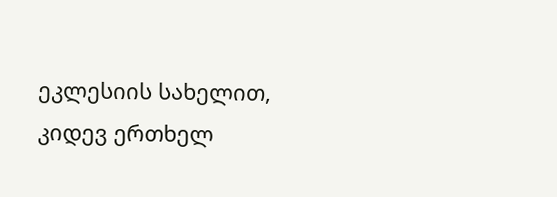ეკლესიის სახელით, კიდევ ერთხელ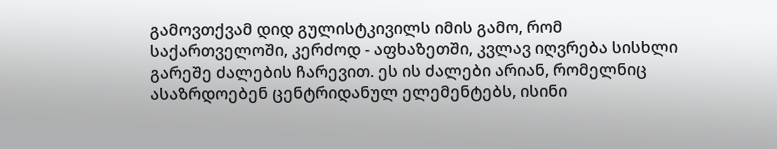გამოვთქვამ დიდ გულისტკივილს იმის გამო, რომ საქართველოში, კერძოდ - აფხაზეთში, კვლავ იღვრება სისხლი გარეშე ძალების ჩარევით. ეს ის ძალები არიან, რომელნიც ასაზრდოებენ ცენტრიდანულ ელემენტებს, ისინი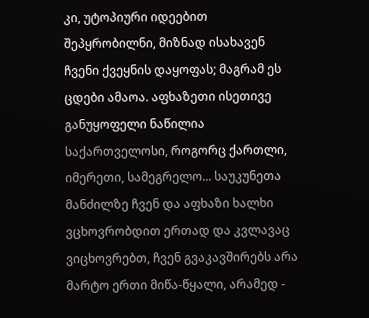კი, უტოპიური იდეებით შეპყრობილნი, მიზნად ისახავენ ჩვენი ქვეყნის დაყოფას; მაგრამ ეს ცდები ამაოა. აფხაზეთი ისეთივე განუყოფელი ნაწილია საქართველოსი, როგორც ქართლი, იმერეთი, სამეგრელო... საუკუნეთა მანძილზე ჩვენ და აფხაზი ხალხი ვცხოვრობდით ერთად და კვლავაც ვიცხოვრებთ, ჩვენ გვაკავშირებს არა მარტო ერთი მიწა-წყალი, არამედ -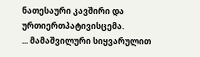ნათესაური კავშირი და ურთიერთპატივისცემა.
... მამაშვილური სიყვარულით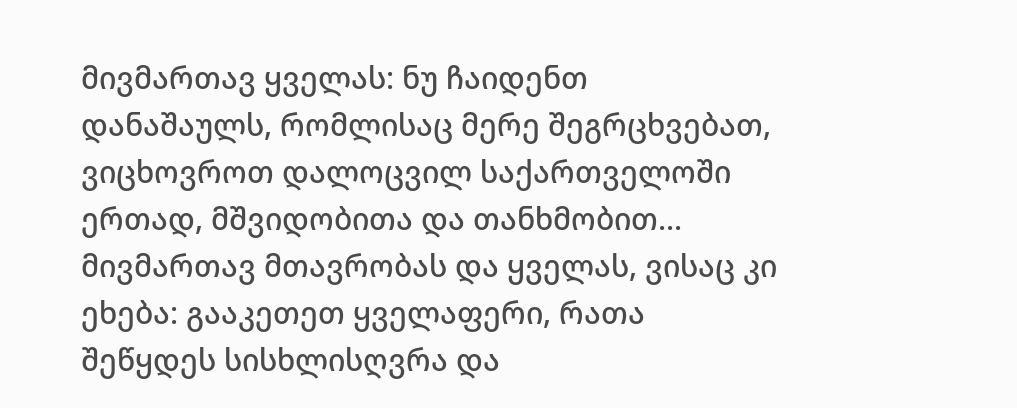მივმართავ ყველას: ნუ ჩაიდენთ დანაშაულს, რომლისაც მერე შეგრცხვებათ, ვიცხოვროთ დალოცვილ საქართველოში ერთად, მშვიდობითა და თანხმობით... მივმართავ მთავრობას და ყველას, ვისაც კი ეხება: გააკეთეთ ყველაფერი, რათა შეწყდეს სისხლისღვრა და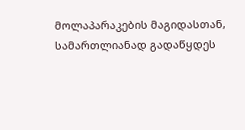მოლაპარაკების მაგიდასთან, სამართლიანად გადაწყდეს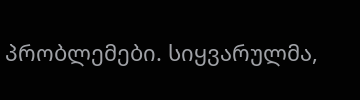პრობლემები. სიყვარულმა,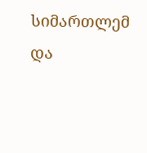სიმართლემ და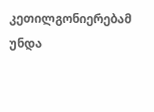კეთილგონიერებამ უნდა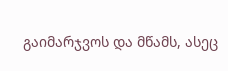გაიმარჯვოს და მწამს, ასეც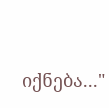იქნება..."